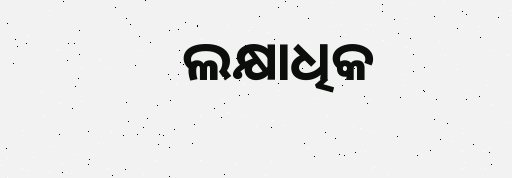ଲକ୍ଷାଧିକ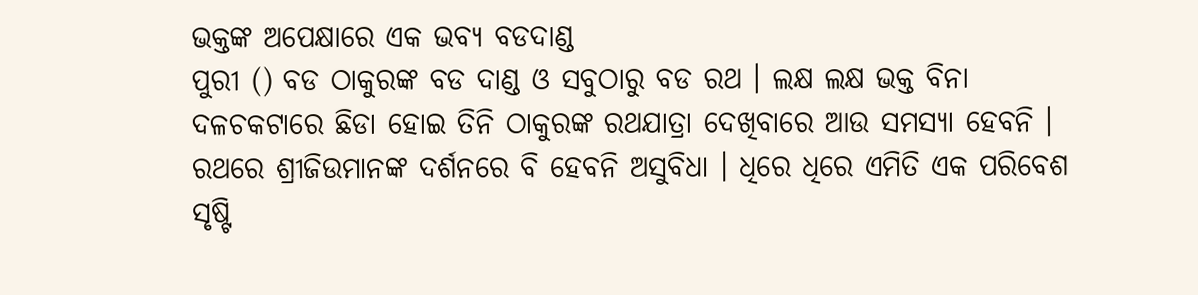ଭକ୍ତଙ୍କ ଅପେକ୍ଷାରେ ଏକ ଭବ୍ୟ ବଡଦାଣ୍ଡ
ପୁରୀ () ବଡ ଠାକୁରଙ୍କ ବଡ ଦାଣ୍ଡ ଓ ସବୁଠାରୁ ବଡ ରଥ । ଲକ୍ଷ ଲକ୍ଷ ଭକ୍ତ ବିନା ଦଳଚକଟାରେ ଛିଡା ହୋଇ ତିନି ଠାକୁରଙ୍କ ରଥଯାତ୍ରା ଦେଖିବାରେ ଆଉ ସମସ୍ୟା ହେବନି । ରଥରେ ଶ୍ରୀଜିଉମାନଙ୍କ ଦର୍ଶନରେ ବି ହେବନି ଅସୁବିଧା । ଧିରେ ଧିରେ ଏମିତି ଏକ ପରିବେଶ ସୃଷ୍ଟି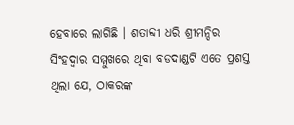ହେବାରେ ଲାଗିଛି । ଶତାବ୍ଦୀ ଧରି ଶ୍ରୀମନ୍ଦିର ସିଂହଦ୍ବାର ସମ୍ମୁଖରେ ଥିବା ବଡଦାଣ୍ଡଟି ଏତେ ପ୍ରଶସ୍ତ ଥିଲା ଯେ, ଠାକରଙ୍କ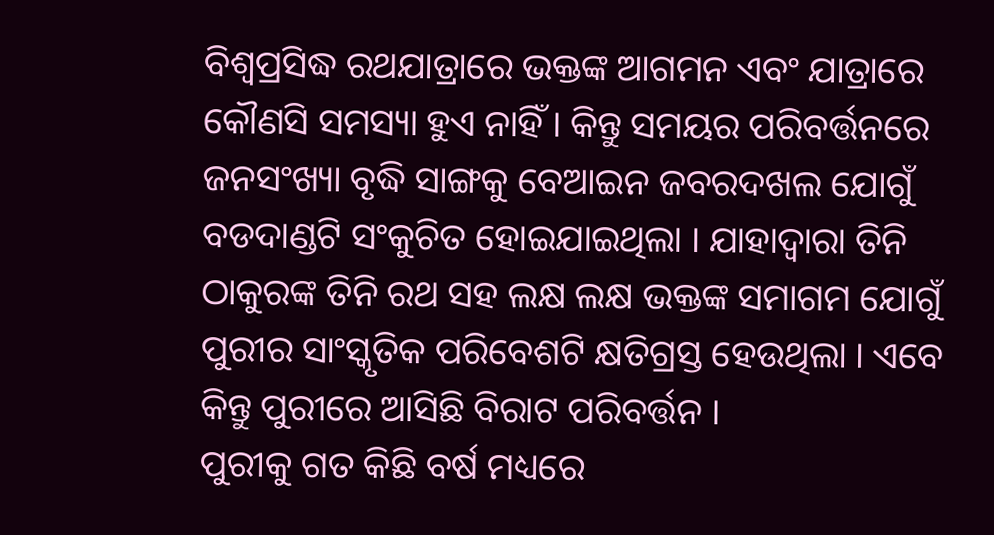ବିଶ୍ବପ୍ରସିଦ୍ଧ ରଥଯାତ୍ରାରେ ଭକ୍ତଙ୍କ ଆଗମନ ଏବଂ ଯାତ୍ରାରେ କୌଣସି ସମସ୍ୟା ହୁଏ ନାହିଁ । କିନ୍ତୁ ସମୟର ପରିବର୍ତ୍ତନରେ ଜନସଂଖ୍ୟା ବୃଦ୍ଧି ସାଙ୍ଗକୁ ବେଆଇନ ଜବରଦଖଲ ଯୋଗୁଁ ବଡଦାଣ୍ଡଟି ସଂକୁଚିତ ହୋଇଯାଇଥିଲା । ଯାହାଦ୍ବାରା ତିନି ଠାକୁରଙ୍କ ତିନି ରଥ ସହ ଲକ୍ଷ ଲକ୍ଷ ଭକ୍ତଙ୍କ ସମାଗମ ଯୋଗୁଁ ପୁରୀର ସାଂସ୍କୃତିକ ପରିବେଶଟି କ୍ଷତିଗ୍ରସ୍ତ ହେଉଥିଲା । ଏବେ କିନ୍ତୁ ପୁରୀରେ ଆସିଛି ବିରାଟ ପରିବର୍ତ୍ତନ ।
ପୁରୀକୁ ଗତ କିଛି ବର୍ଷ ମଧ୍ୟରେ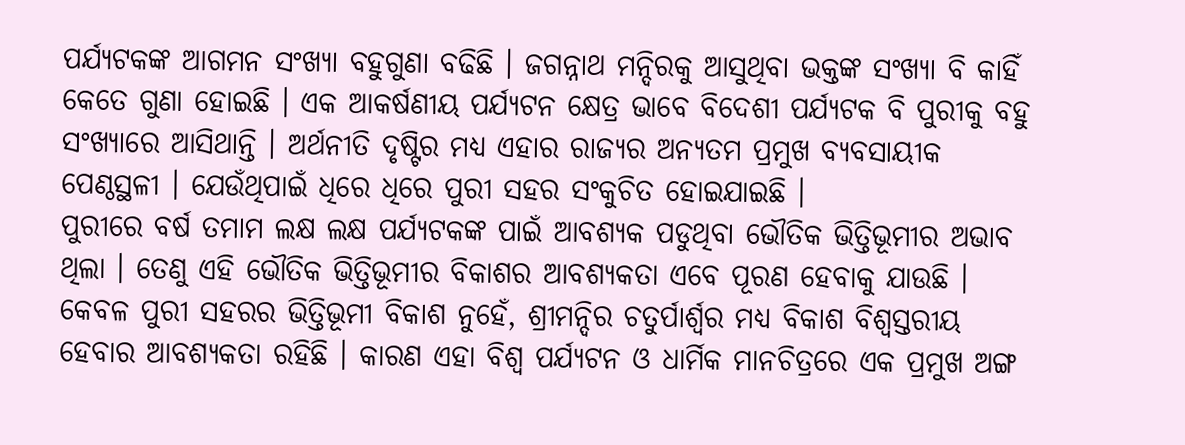ପର୍ଯ୍ୟଟକଙ୍କ ଆଗମନ ସଂଖ୍ୟା ବହୁଗୁଣା ବଢିଛି । ଜଗନ୍ନାଥ ମନ୍ଦିରକୁ ଆସୁଥିବା ଭକ୍ତଙ୍କ ସଂଖ୍ୟା ବି କାହିଁ କେତେ ଗୁଣା ହୋଇଛି । ଏକ ଆକର୍ଷଣୀୟ ପର୍ଯ୍ୟଟନ କ୍ଷେତ୍ର ଭାବେ ବିଦେଶୀ ପର୍ଯ୍ୟଟକ ବି ପୁରୀକୁ ବହୁ ସଂଖ୍ୟାରେ ଆସିଥାନ୍ତି । ଅର୍ଥନୀତି ଦୃଷ୍ଟିର ମଧ୍ୟ ଏହାର ରାଜ୍ୟର ଅନ୍ୟତମ ପ୍ରମୁଖ ବ୍ୟବସାୟୀକ ପେଣ୍ଠସ୍ଥଳୀ । ଯେଉଁଥିପାଇଁ ଧିରେ ଧିରେ ପୁରୀ ସହର ସଂକୁଚିତ ହୋଇଯାଇଛି ।
ପୁରୀରେ ବର୍ଷ ତମାମ ଲକ୍ଷ ଲକ୍ଷ ପର୍ଯ୍ୟଟକଙ୍କ ପାଇଁ ଆବଶ୍ୟକ ପଡୁଥିବା ଭୌତିକ ଭିତ୍ତିଭୂମୀର ଅଭାବ ଥିଲା । ତେଣୁ ଏହି ଭୌତିକ ଭିତ୍ତିଭୂମୀର ବିକାଶର ଆବଶ୍ୟକତା ଏବେ ପୂରଣ ହେବାକୁ ଯାଉଛି । କେବଳ ପୁରୀ ସହରର ଭିତ୍ତିଭୂମୀ ବିକାଶ ନୁହେଁ, ଶ୍ରୀମନ୍ଦିର ଚତୁର୍ପାର୍ଶ୍ବର ମଧ୍ୟ ବିକାଶ ବିଶ୍ବସ୍ତରୀୟ ହେବାର ଆବଶ୍ୟକତା ରହିଛି । କାରଣ ଏହା ବିଶ୍ବ ପର୍ଯ୍ୟଟନ ଓ ଧାର୍ମିକ ମାନଚିତ୍ରରେ ଏକ ପ୍ରମୁଖ ଅଙ୍ଗ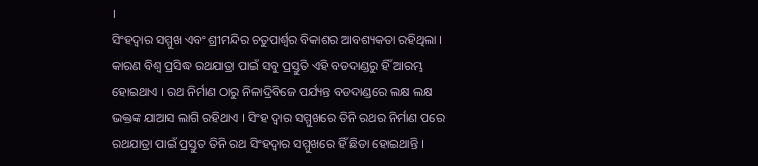।
ସିଂହଦ୍ବାର ସମ୍ମୁଖ ଏବଂ ଶ୍ରୀମନ୍ଦିର ଚତୁପାର୍ଶ୍ବର ବିକାଶର ଆବଶ୍ୟକତା ରହିଥିଲା । କାରଣ ବିଶ୍ବ ପ୍ରସିଦ୍ଧ ରଥଯାତ୍ରା ପାଇଁ ସବୁ ପ୍ରସ୍ତୁତି ଏହି ବଡଦାଣ୍ଡରୁ ହିଁ ଆରମ୍ଭ ହୋଇଥାଏ । ରଥ ନିର୍ମାଣ ଠାରୁ ନିଳାଦ୍ରିବିଜେ ପର୍ଯ୍ୟନ୍ତ ବଡଦାଣ୍ଡରେ ଲକ୍ଷ ଲକ୍ଷ ଭକ୍ତଙ୍କ ଯାଆସ ଲାଗି ରହିଥାଏ । ସିଂହ ଦ୍ବାର ସମ୍ମୁଖରେ ତିନି ରଥର ନିର୍ମାଣ ପରେ ରଥଯାତ୍ରା ପାଇଁ ପ୍ରସ୍ତୁତ ତିନି ରଥ ସିଂହଦ୍ବାର ସମ୍ମୁଖରେ ହିଁ ଛିଡା ହୋଇଥାନ୍ତି ।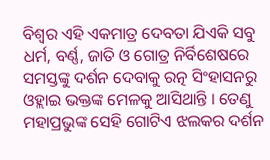ବିଶ୍ବର ଏହି ଏକମାତ୍ର ଦେବତା ଯିଏକି ସବୁ ଧର୍ମ, ବର୍ଣ୍ଣ, ଜାତି ଓ ଗୋତ୍ର ନିର୍ବିଶେଷରେ ସମସ୍ତଙ୍କୁ ଦର୍ଶନ ଦେବାକୁ ରତ୍ନ ସିଂହାସନରୁ ଓହ୍ଲାଇ ଭକ୍ତଙ୍କ ମେଳକୁ ଆସିଥାନ୍ତି । ତେଣୁ ମହାପ୍ରଭୁଙ୍କ ସେହି ଗୋଟିଏ ଝଲକର ଦର୍ଶନ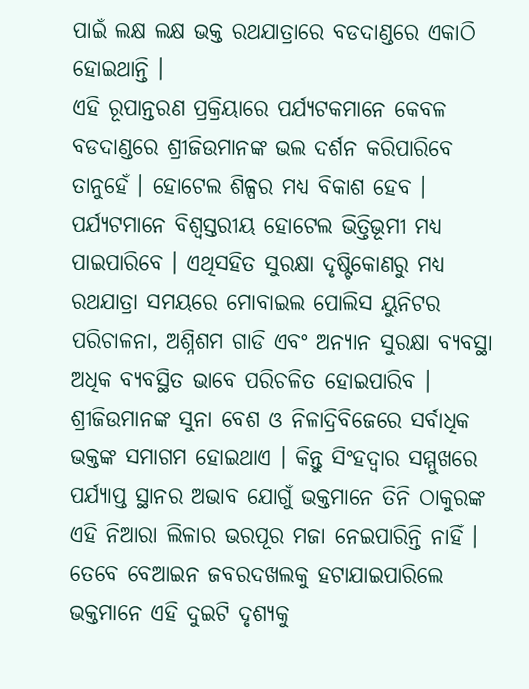ପାଇଁ ଲକ୍ଷ ଲକ୍ଷ ଭକ୍ତ ରଥଯାତ୍ରାରେ ବଡଦାଣ୍ଡରେ ଏକାଠି ହୋଇଥାନ୍ତି ।
ଏହି ରୂପାନ୍ତରଣ ପ୍ରକ୍ରିୟାରେ ପର୍ଯ୍ୟଟକମାନେ କେବଳ ବଡଦାଣ୍ଡରେ ଶ୍ରୀଜିଉମାନଙ୍କ ଭଲ ଦର୍ଶନ କରିପାରିବେ ତାନୁହେଁ । ହୋଟେଲ ଶିଳ୍ପର ମଧ୍ୟ ବିକାଶ ହେବ । ପର୍ଯ୍ୟଟମାନେ ବିଶ୍ବସ୍ତରୀୟ ହୋଟେଲ ଭିତ୍ତିଭୂମୀ ମଧ୍ୟ ପାଇପାରିବେ । ଏଥିସହିତ ସୁରକ୍ଷା ଦୃଷ୍ଟିକୋଣରୁ ମଧ୍ୟ ରଥଯାତ୍ରା ସମୟରେ ମୋବାଇଲ ପୋଲିସ ୟୁନିଟର ପରିଚାଳନା, ଅଶ୍ନିଶମ ଗାଡି ଏବଂ ଅନ୍ୟାନ ସୁରକ୍ଷା ବ୍ୟବସ୍ଥା ଅଧିକ ବ୍ୟବସ୍ଥିତ ଭାବେ ପରିଚଳିତ ହୋଇପାରିବ ।
ଶ୍ରୀଜିଉମାନଙ୍କ ସୁନା ବେଶ ଓ ନିଳାଦ୍ରିବିଜେରେ ସର୍ବାଧିକ ଭକ୍ତଙ୍କ ସମାଗମ ହୋଇଥାଏ । କିନ୍ତୁ ସିଂହଦ୍ବାର ସମ୍ମୁଖରେ ପର୍ଯ୍ୟାପ୍ତ ସ୍ଥାନର ଅଭାବ ଯୋଗୁଁ ଭକ୍ତମାନେ ତିନି ଠାକୁରଙ୍କ ଏହି ନିଆରା ଲିଳାର ଭରପୂର ମଜା ନେଇପାରିନ୍ତି ନାହିଁ । ତେବେ ବେଆଇନ ଜବରଦଖଲକୁ ହଟାଯାଇପାରିଲେ ଭକ୍ତମାନେ ଏହି ଦୁଇଟି ଦୃଶ୍ୟକୁ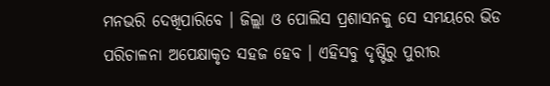ମନଭରି ଦେଖିପାରିବେ । ଜିଲ୍ଲା ଓ ପୋଲିସ ପ୍ରଶାସନକୁ ସେ ସମୟରେ ଭିଡ ପରିଚାଳନା ଅପେକ୍ଷାକୃତ ସହଜ ହେବ । ଏହିସବୁ ଦୃଷ୍ଟିରୁ ପୁରୀର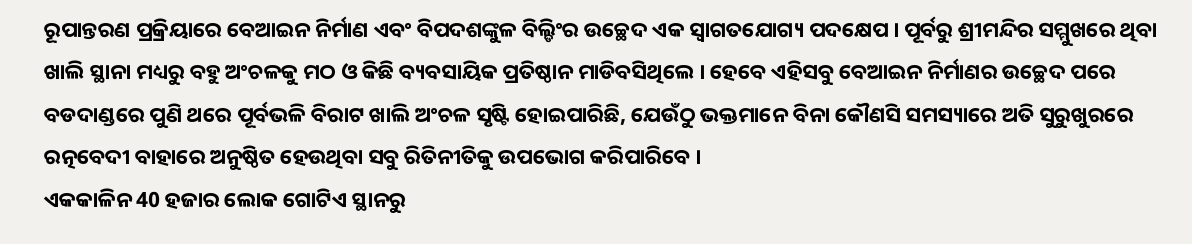ରୂପାନ୍ତରଣ ପ୍ରକ୍ରିୟାରେ ବେଆଇନ ନିର୍ମାଣ ଏବଂ ବିପଦଶଙ୍କୁଳ ବିଲ୍ଡିଂର ଉଚ୍ଛେଦ ଏକ ସ୍ବାଗତଯୋଗ୍ୟ ପଦକ୍ଷେପ । ପୂର୍ବରୁ ଶ୍ରୀମନ୍ଦିର ସମ୍ମୁଖରେ ଥିବା ଖାଲି ସ୍ଥାନା ମଧ୍ୟରୁ ବହୁ ଅଂଚଳକୁ ମଠ ଓ କିଛି ବ୍ୟବସାୟିକ ପ୍ରତିଷ୍ଠାନ ମାଡିବସିଥିଲେ । ହେବେ ଏହିସବୁ ବେଆଇନ ନିର୍ମାଣର ଉଚ୍ଛେଦ ପରେ ବଡଦାଣ୍ଡରେ ପୁଣି ଥରେ ପୂର୍ବଭଳି ବିରାଟ ଖାଲି ଅଂଚଳ ସୃଷ୍ଟି ହୋଇପାରିଛି, ଯେଉଁଠୁ ଭକ୍ତମାନେ ବିନା କୌଣସି ସମସ୍ୟାରେ ଅତି ସୁରୁଖୁରରେ ରତ୍ନବେଦୀ ବାହାରେ ଅନୁଷ୍ଠିତ ହେଉଥିବା ସବୁ ରିତିନୀତିକୁ ଉପଭୋଗ କରିପାରିବେ ।
ଏକକାଳିନ 40 ହଜାର ଲୋକ ଗୋଟିଏ ସ୍ଥାନରୁ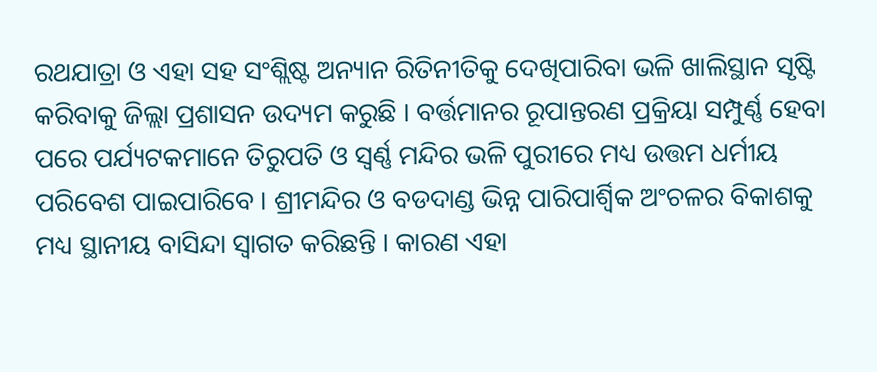ରଥଯାତ୍ରା ଓ ଏହା ସହ ସଂଶ୍ଲିଷ୍ଟ ଅନ୍ୟାନ ରିତିନୀତିକୁ ଦେଖିପାରିବା ଭଳି ଖାଲିସ୍ଥାନ ସୃଷ୍ଟି କରିବାକୁ ଜିଲ୍ଲା ପ୍ରଶାସନ ଉଦ୍ୟମ କରୁଛି । ବର୍ତ୍ତମାନର ରୂପାନ୍ତରଣ ପ୍ରକ୍ରିୟା ସମ୍ପୁର୍ଣ୍ଣ ହେବା ପରେ ପର୍ଯ୍ୟଟକମାନେ ତିରୁପତି ଓ ସ୍ବର୍ଣ୍ଣ ମନ୍ଦିର ଭଳି ପୁରୀରେ ମଧ୍ୟ ଉତ୍ତମ ଧର୍ମୀୟ ପରିବେଶ ପାଇପାରିବେ । ଶ୍ରୀମନ୍ଦିର ଓ ବଡଦାଣ୍ଡ ଭିନ୍ନ ପାରିପାର୍ଶ୍ବିକ ଅଂଚଳର ବିକାଶକୁ ମଧ୍ୟ ସ୍ଥାନୀୟ ବାସିନ୍ଦା ସ୍ବାଗତ କରିଛନ୍ତି । କାରଣ ଏହା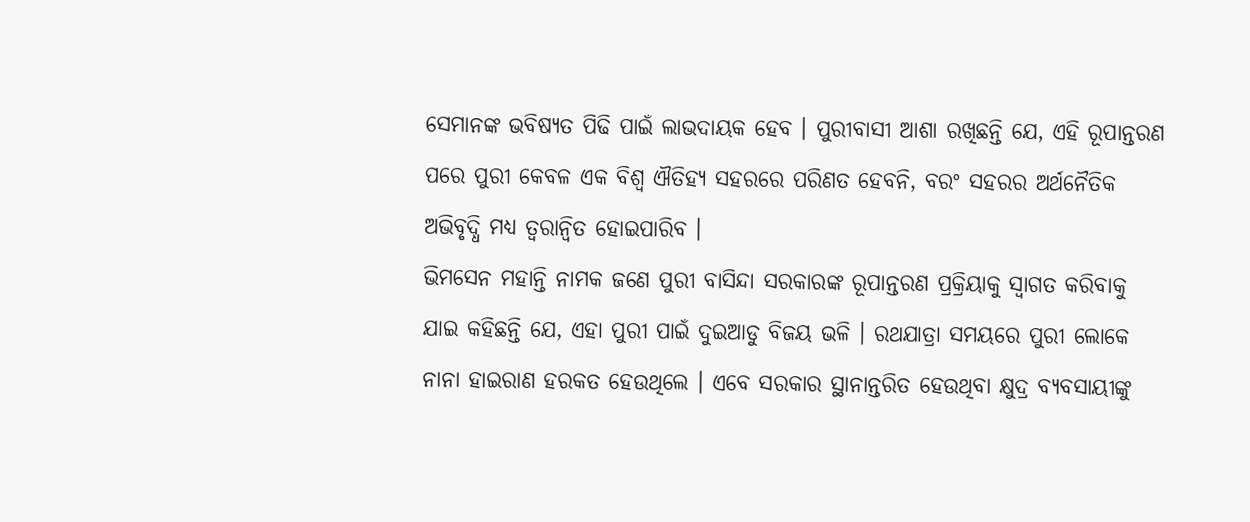ସେମାନଙ୍କ ଭବିଷ୍ୟତ ପିଢି ପାଇଁ ଲାଭଦାୟକ ହେବ । ପୁରୀବାସୀ ଆଶା ରଖିଛନ୍ତି ଯେ, ଏହି ରୂପାନ୍ତରଣ ପରେ ପୁରୀ କେବଳ ଏକ ବିଶ୍ବ ଐତିହ୍ୟ ସହରରେ ପରିଣତ ହେବନି, ବରଂ ସହରର ଅର୍ଥନୈତିକ ଅଭିବୃଦ୍ଧି ମଧ୍ୟ ତ୍ବରାନ୍ବିତ ହୋଇପାରିବ ।
ଭିମସେନ ମହାନ୍ତି ନାମକ ଜଣେ ପୁରୀ ବାସିନ୍ଦା ସରକାରଙ୍କ ରୂପାନ୍ତରଣ ପ୍ରକ୍ରିୟାକୁ ସ୍ବାଗତ କରିବାକୁ ଯାଇ କହିଛନ୍ତି ଯେ, ଏହା ପୁରୀ ପାଇଁ ଦୁଇଆଡୁ ବିଜୟ ଭଳି । ରଥଯାତ୍ରା ସମୟରେ ପୁରୀ ଲୋକେ ନାନା ହାଇରାଣ ହରକତ ହେଉଥିଲେ । ଏବେ ସରକାର ସ୍ଥାନାନ୍ତରିତ ହେଉଥିବା କ୍ଷୁଦ୍ର ବ୍ୟବସାୟୀଙ୍କୁ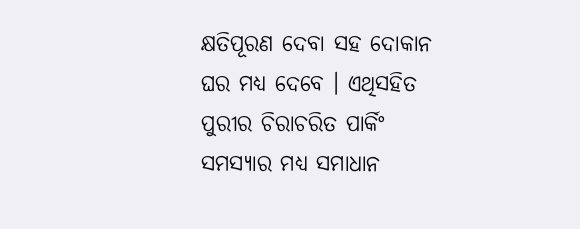କ୍ଷତିପୂରଣ ଦେବା ସହ ଦୋକାନ ଘର ମଧ୍ୟ ଦେବେ । ଏଥିସହିତ ପୁରୀର ଚିରାଚରିତ ପାର୍କିଂ ସମସ୍ୟାର ମଧ୍ୟ ସମାଧାନ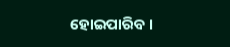ହୋଇପାରିବ ।